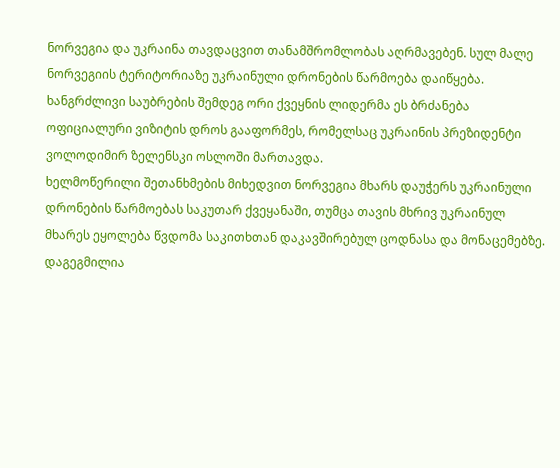ნორვეგია და უკრაინა თავდაცვით თანამშრომლობას აღრმავებენ. სულ მალე ნორვეგიის ტერიტორიაზე უკრაინული დრონების წარმოება დაიწყება. ხანგრძლივი საუბრების შემდეგ ორი ქვეყნის ლიდერმა ეს ბრძანება ოფიციალური ვიზიტის დროს გააფორმეს, რომელსაც უკრაინის პრეზიდენტი ვოლოდიმირ ზელენსკი ოსლოში მართავდა.
ხელმოწერილი შეთანხმების მიხედვით ნორვეგია მხარს დაუჭერს უკრაინული დრონების წარმოებას საკუთარ ქვეყანაში, თუმცა თავის მხრივ უკრაინულ მხარეს ეყოლება წვდომა საკითხთან დაკავშირებულ ცოდნასა და მონაცემებზე. დაგეგმილია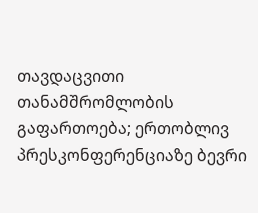თავდაცვითი თანამშრომლობის გაფართოება; ერთობლივ პრესკონფერენციაზე ბევრი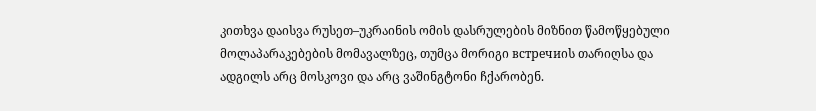კითხვა დაისვა რუსეთ–უკრაინის ომის დასრულების მიზნით წამოწყებული მოლაპარაკებების მომავალზეც, თუმცა მორიგი встречиის თარიღსა და ადგილს არც მოსკოვი და არც ვაშინგტონი ჩქარობენ.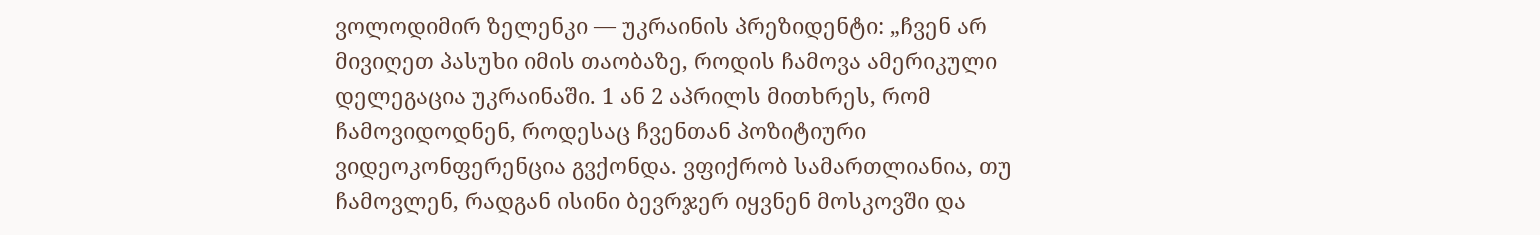ვოლოდიმირ ზელენკი — უკრაინის პრეზიდენტი: „ჩვენ არ მივიღეთ პასუხი იმის თაობაზე, როდის ჩამოვა ამერიკული დელეგაცია უკრაინაში. 1 ან 2 აპრილს მითხრეს, რომ ჩამოვიდოდნენ, როდესაც ჩვენთან პოზიტიური ვიდეოკონფერენცია გვქონდა. ვფიქრობ სამართლიანია, თუ ჩამოვლენ, რადგან ისინი ბევრჯერ იყვნენ მოსკოვში და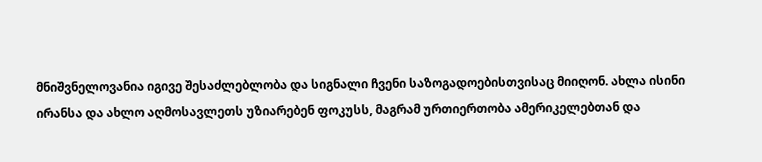მნიშვნელოვანია იგივე შესაძლებლობა და სიგნალი ჩვენი საზოგადოებისთვისაც მიიღონ. ახლა ისინი ირანსა და ახლო აღმოსავლეთს უზიარებენ ფოკუსს, მაგრამ ურთიერთობა ამერიკელებთან და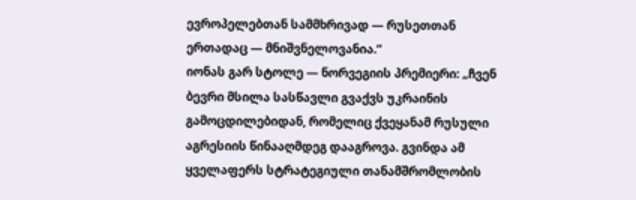ევროპელებთან სამმხრივად — რუსეთთან ერთადაც — მნიშვნელოვანია.“
იონას გარ სტოლე — ნორვეგიის პრემიერი: „ჩვენ ბევრი მსილა სასწავლი გვაქვს უკრაინის გამოცდილებიდან, რომელიც ქვეყანამ რუსული აგრესიის წინააღმდეგ დააგროვა. გვინდა ამ ყველაფერს სტრატეგიული თანამშრომლობის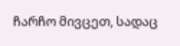ჩარჩო მივცეთ, სადაც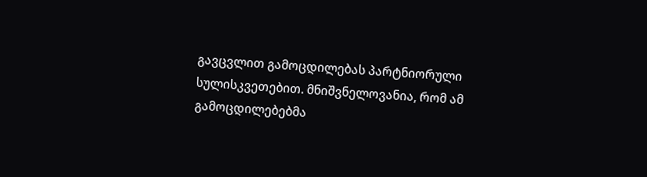გავცვლით გამოცდილებას პარტნიორული სულისკვეთებით. მნიშვნელოვანია, რომ ამ გამოცდილებებმა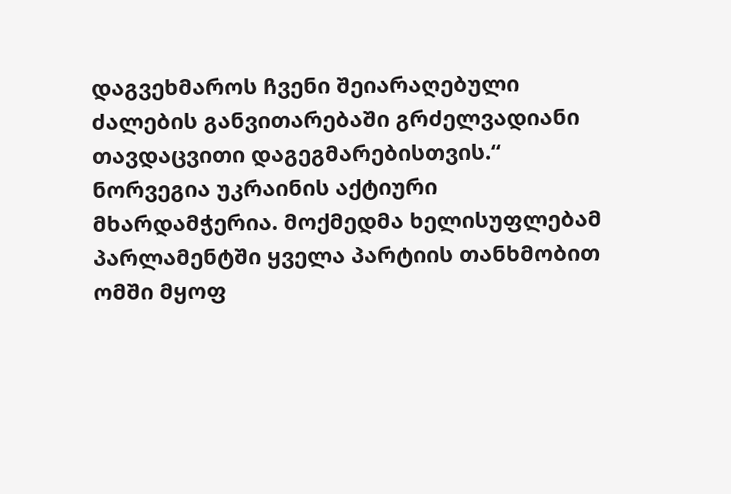დაგვეხმაროს ჩვენი შეიარაღებული ძალების განვითარებაში გრძელვადიანი თავდაცვითი დაგეგმარებისთვის.“
ნორვეგია უკრაინის აქტიური მხარდამჭერია. მოქმედმა ხელისუფლებამ პარლამენტში ყველა პარტიის თანხმობით ომში მყოფ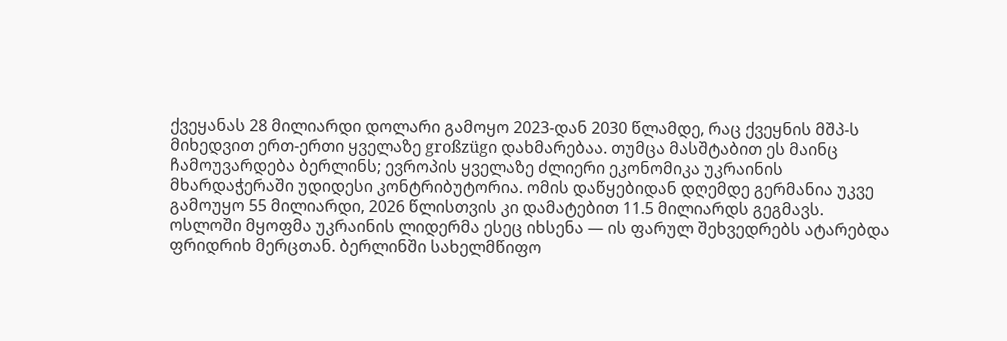ქვეყანას 28 მილიარდი დოლარი გამოყო 2023-დან 2030 წლამდე, რაც ქვეყნის მშპ-ს მიხედვით ერთ-ერთი ყველაზე großzügი დახმარებაა. თუმცა მასშტაბით ეს მაინც ჩამოუვარდება ბერლინს; ევროპის ყველაზე ძლიერი ეკონომიკა უკრაინის მხარდაჭერაში უდიდესი კონტრიბუტორია. ომის დაწყებიდან დღემდე გერმანია უკვე გამოუყო 55 მილიარდი, 2026 წლისთვის კი დამატებით 11.5 მილიარდს გეგმავს. ოსლოში მყოფმა უკრაინის ლიდერმა ესეც იხსენა — ის ფარულ შეხვედრებს ატარებდა ფრიდრიხ მერცთან. ბერლინში სახელმწიფო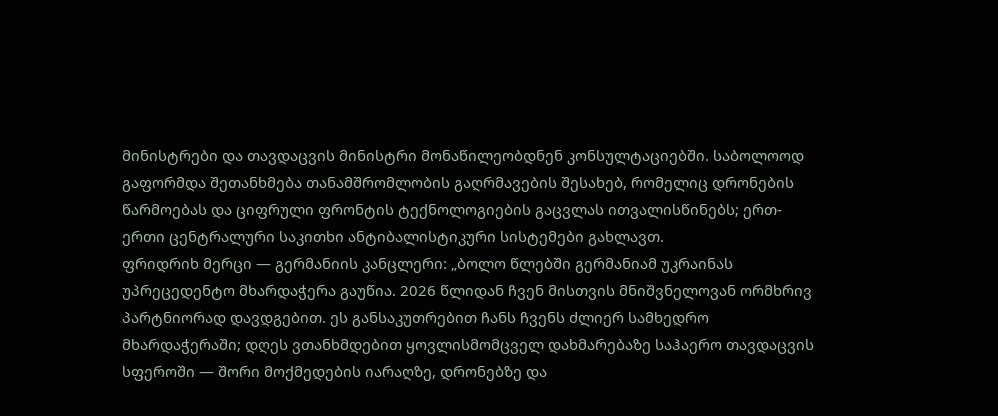მინისტრები და თავდაცვის მინისტრი მონაწილეობდნენ კონსულტაციებში. საბოლოოდ გაფორმდა შეთანხმება თანამშრომლობის გაღრმავების შესახებ, რომელიც დრონების წარმოებას და ციფრული ფრონტის ტექნოლოგიების გაცვლას ითვალისწინებს; ერთ-ერთი ცენტრალური საკითხი ანტიბალისტიკური სისტემები გახლავთ.
ფრიდრიხ მერცი — გერმანიის კანცლერი: „ბოლო წლებში გერმანიამ უკრაინას უპრეცედენტო მხარდაჭერა გაუწია. 2026 წლიდან ჩვენ მისთვის მნიშვნელოვან ორმხრივ პარტნიორად დავდგებით. ეს განსაკუთრებით ჩანს ჩვენს ძლიერ სამხედრო მხარდაჭერაში; დღეს ვთანხმდებით ყოვლისმომცველ დახმარებაზე საჰაერო თავდაცვის სფეროში — შორი მოქმედების იარაღზე, დრონებზე და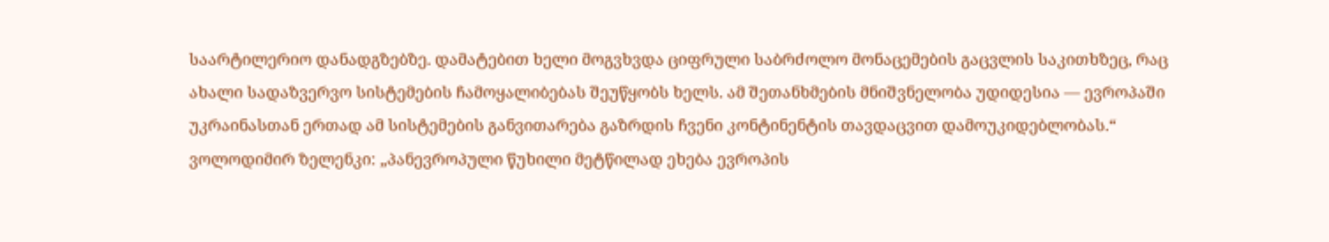საარტილერიო დანადგზებზე. დამატებით ხელი მოგვხვდა ციფრული საბრძოლო მონაცემების გაცვლის საკითხზეც, რაც ახალი სადაზვერვო სისტემების ჩამოყალიბებას შეუწყობს ხელს. ამ შეთანხმების მნიშვნელობა უდიდესია — ევროპაში უკრაინასთან ერთად ამ სისტემების განვითარება გაზრდის ჩვენი კონტინენტის თავდაცვით დამოუკიდებლობას.“
ვოლოდიმირ ზელენკი: „პანევროპული წუხილი მეტწილად ეხება ევროპის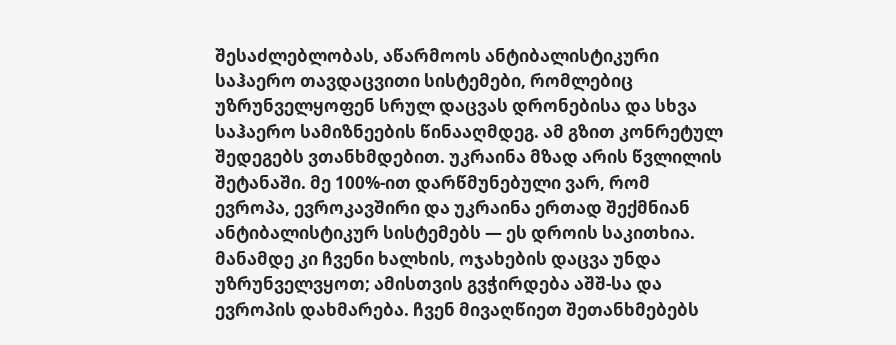შესაძლებლობას, აწარმოოს ანტიბალისტიკური საჰაერო თავდაცვითი სისტემები, რომლებიც უზრუნველყოფენ სრულ დაცვას დრონებისა და სხვა საჰაერო სამიზნეების წინააღმდეგ. ამ გზით კონრეტულ შედეგებს ვთანხმდებით. უკრაინა მზად არის წვლილის შეტანაში. მე 100%-ით დარწმუნებული ვარ, რომ ევროპა, ევროკავშირი და უკრაინა ერთად შექმნიან ანტიბალისტიკურ სისტემებს — ეს დროის საკითხია. მანამდე კი ჩვენი ხალხის, ოჯახების დაცვა უნდა უზრუნველვყოთ; ამისთვის გვჭირდება აშშ-სა და ევროპის დახმარება. ჩვენ მივაღწიეთ შეთანხმებებს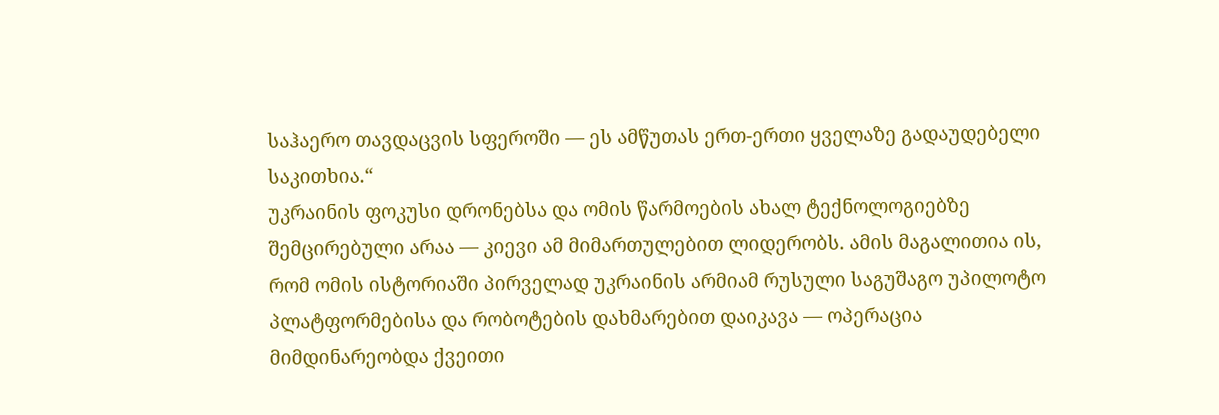საჰაერო თავდაცვის სფეროში — ეს ამწუთას ერთ-ერთი ყველაზე გადაუდებელი საკითხია.“
უკრაინის ფოკუსი დრონებსა და ომის წარმოების ახალ ტექნოლოგიებზე შემცირებული არაა — კიევი ამ მიმართულებით ლიდერობს. ამის მაგალითია ის, რომ ომის ისტორიაში პირველად უკრაინის არმიამ რუსული საგუშაგო უპილოტო პლატფორმებისა და რობოტების დახმარებით დაიკავა — ოპერაცია მიმდინარეობდა ქვეითი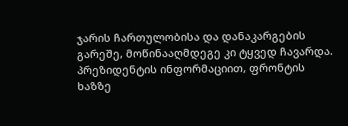ჯარის ჩართულობისა და დანაკარგების გარეშე, მოწინააღმდეგე კი ტყვედ ჩავარდა. პრეზიდენტის ინფორმაციით, ფრონტის ხაზზე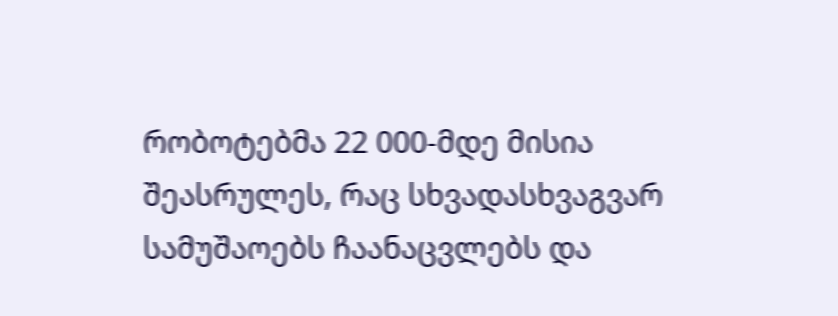რობოტებმა 22 000-მდე მისია შეასრულეს, რაც სხვადასხვაგვარ სამუშაოებს ჩაანაცვლებს და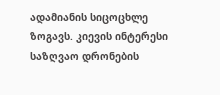ადამიანის სიცოცხლე ზოგავს. კიევის ინტერესი საზღვაო დრონების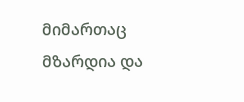მიმართაც მზარდია და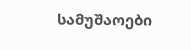სამუშაოები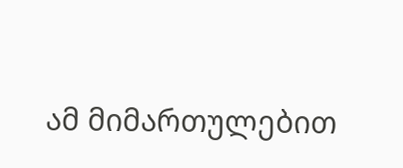ამ მიმართულებით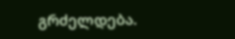გრძელდება.